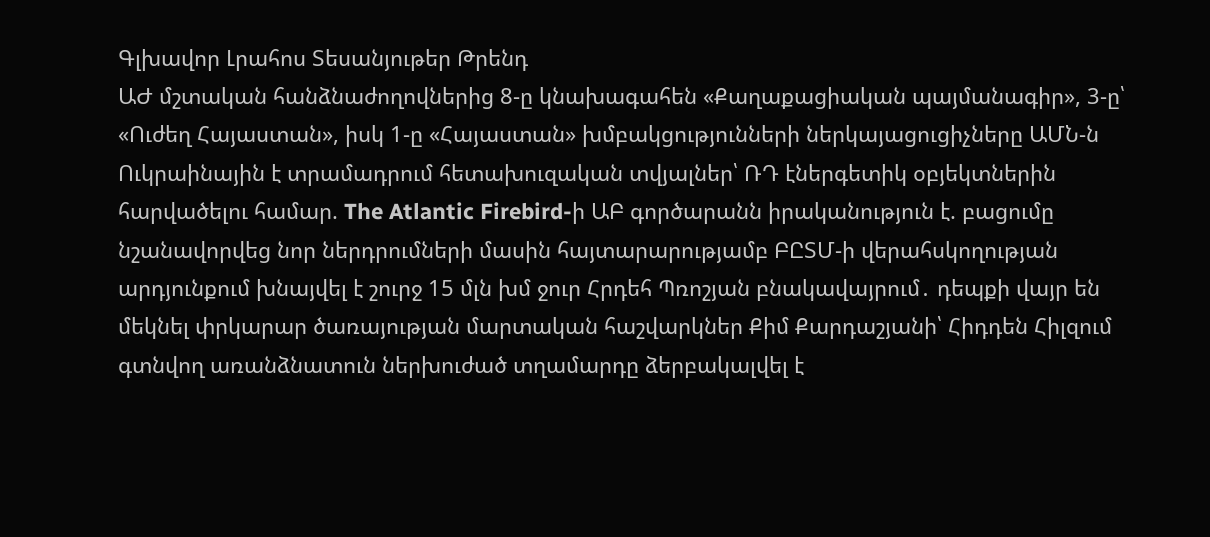Գլխավոր Լրահոս Տեսանյութեր Թրենդ
ԱԺ մշտական հանձնաժողովներից 8-ը կնախագահեն «Քաղաքացիական պայմանագիր», 3-ը՝ «Ուժեղ Հայաստան», իսկ 1-ը «Հայաստան» խմբակցությունների ներկայացուցիչները ԱՄՆ-ն Ուկրաինային է տրամադրում հետախուզական տվյալներ՝ ՌԴ էներգետիկ օբյեկտներին հարվածելու համար. The Atlantic Firebird-ի ԱԲ գործարանն իրականություն է. բացումը նշանավորվեց նոր ներդրումների մասին հայտարարությամբ ԲԸՏՄ-ի վերահսկողության արդյունքում խնայվել է շուրջ 15 մլն խմ ջուր Հրդեհ Պռոշյան բնակավայրում․ դեպքի վայր են մեկնել փրկարար ծառայության մարտական հաշվարկներ Քիմ Քարդաշյանի՝ Հիդդեն Հիլզում գտնվող առանձնատուն ներխուժած տղամարդը ձերբակալվել է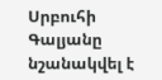Սրբուհի Գալյանը նշանակվել է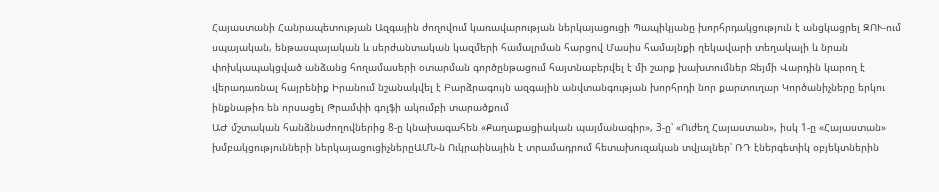Հայաստանի Հանրապետության Ազգային ժողովում կառավարության ներկայացուցի Պապիկյանը խորհրդակցություն է անցկացրել ԶՈՒ-ում սպայական, ենթասպայական և սերժանտական կազմերի համալրման հարցով Մասիս համայնքի ղեկավարի տեղակալի և նրան փոխկապակցված անձանց հողամասերի օտարման գործընթացում հայտնաբերվել է մի շարք խախտումներ Ջեյմի Վարդին կարող է վերադառնալ հայրենիք Իրանում նշանակվել է Բարձրագույն ազգային անվտանգության խորհրդի նոր քարտուղար Կործանիչները երկու ինքնաթիռ են որսացել Թրամփի գոլֆի ակումբի տարածքում
ԱԺ մշտական հանձնաժողովներից 8-ը կնախագահեն «Քաղաքացիական պայմանագիր», 3-ը՝ «Ուժեղ Հայաստան», իսկ 1-ը «Հայաստան» խմբակցությունների ներկայացուցիչներըԱՄՆ-ն Ուկրաինային է տրամադրում հետախուզական տվյալներ՝ ՌԴ էներգետիկ օբյեկտներին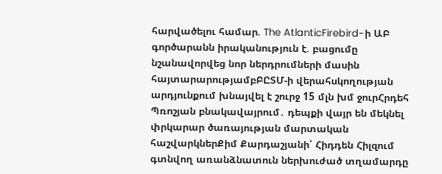հարվածելու համար. The AtlanticFirebird-ի ԱԲ գործարանն իրականություն է. բացումը նշանավորվեց նոր ներդրումների մասին հայտարարությամբԲԸՏՄ-ի վերահսկողության արդյունքում խնայվել է շուրջ 15 մլն խմ ջուրՀրդեհ Պռոշյան բնակավայրում․ դեպքի վայր են մեկնել փրկարար ծառայության մարտական հաշվարկներՔիմ Քարդաշյանի՝ Հիդդեն Հիլզում գտնվող առանձնատուն ներխուժած տղամարդը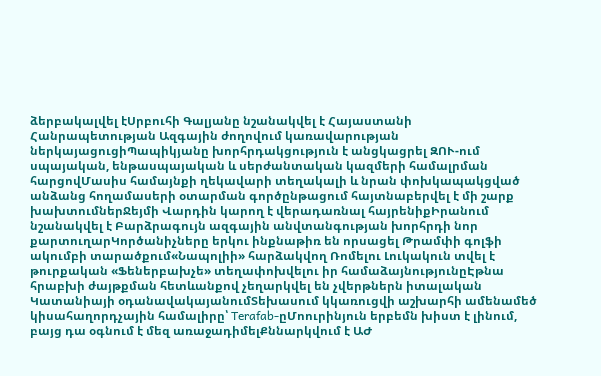ձերբակալվել էՍրբուհի Գալյանը նշանակվել է Հայաստանի Հանրապետության Ազգային ժողովում կառավարության ներկայացուցիՊապիկյանը խորհրդակցություն է անցկացրել ԶՈՒ-ում սպայական, ենթասպայական և սերժանտական կազմերի համալրման հարցովՄասիս համայնքի ղեկավարի տեղակալի և նրան փոխկապակցված անձանց հողամասերի օտարման գործընթացում հայտնաբերվել է մի շարք խախտումներՋեյմի Վարդին կարող է վերադառնալ հայրենիքԻրանում նշանակվել է Բարձրագույն ազգային անվտանգության խորհրդի նոր քարտուղարԿործանիչները երկու ինքնաթիռ են որսացել Թրամփի գոլֆի ակումբի տարածքում«Նապոլիի» հարձակվող Ռոմելու Լուկակուն տվել է թուրքական «Ֆեներբախչե» տեղափոխվելու իր համաձայնությունըԷթնա հրաբխի ժայթքման հետևանքով չեղարկվել են չվերթներն իտալական Կատանիայի օդանավակայանումՏեխասում կկառուցվի աշխարհի ամենամեծ կիսահաղորդչային համալիրը՝ Terafab-ըՄոուրինյուն երբեմն խիստ է լինում, բայց դա օգնում է մեզ առաջադիմելՔննարկվում է ԱԺ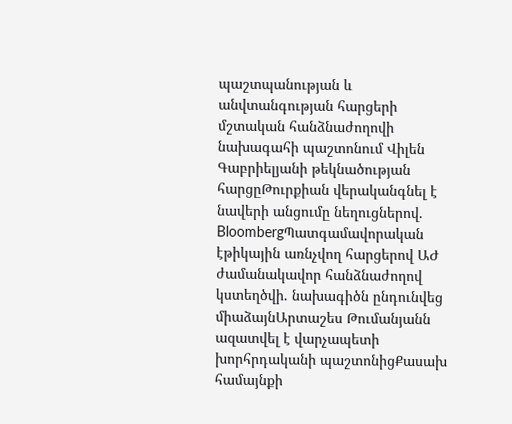պաշտպանության և անվտանգության հարցերի մշտական հանձնաժողովի նախագահի պաշտոնում Վիլեն Գաբրիելյանի թեկնածության հարցըԹուրքիան վերականգնել է նավերի անցումը նեղուցներով. BloombergՊատգամավորական էթիկային առնչվող հարցերով ԱԺ ժամանակավոր հանձնաժողով կստեղծվի. նախագիծն ընդունվեց միաձայնԱրտաշես Թումանյանն ազատվել է վարչապետի խորհրդականի պաշտոնիցՔասախ համայնքի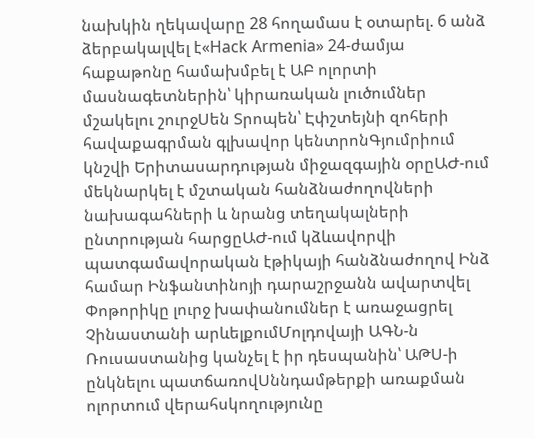նախկին ղեկավարը 28 հողամաս է օտարել. 6 անձ ձերբակալվել է«Hack Armenia» 24-ժամյա հաքաթոնը համախմբել է ԱԲ ոլորտի մասնագետներին՝ կիրառական լուծումներ մշակելու շուրջՍեն Տրոպեն՝ Էփշտեյնի զոհերի հավաքագրման գլխավոր կենտրոնԳյումրիում կնշվի Երիտասարդության միջազգային օրըԱԺ-ում մեկնարկել է մշտական հանձնաժողովների նախագահների և նրանց տեղակալների ընտրության հարցըԱԺ-ում կձևավորվի պատգամավորական էթիկայի հանձնաժողով Ինձ համար Ինֆանտինոյի դարաշրջանն ավարտվել Փոթորիկը լուրջ խափանումներ է առաջացրել Չինաստանի արևելքումՄոլդովայի ԱԳՆ-ն Ռուսաստանից կանչել է իր դեսպանին՝ ԱԹՍ-ի ընկնելու պատճառովՍննդամթերքի առաքման ոլորտում վերահսկողությունը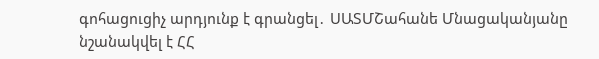գոհացուցիչ արդյունք է գրանցել․ ՍԱՏՄՇահանե Մնացականյանը նշանակվել է ՀՀ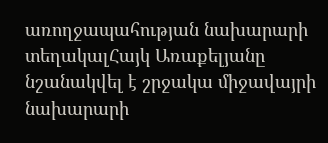առողջապահության նախարարի տեղակալՀայկ Առաքելյանը նշանակվել է շրջակա միջավայրի նախարարի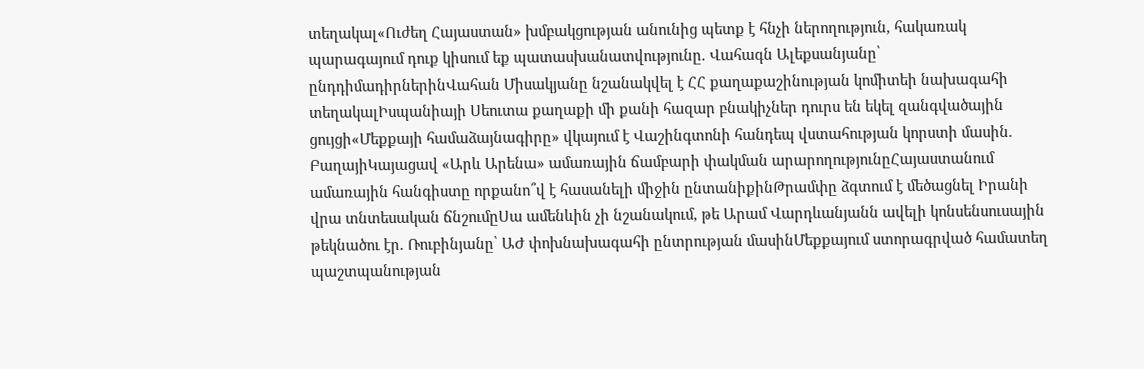տեղակալ«Ուժեղ Հայաստան» խմբակցության անունից պետք է հնչի ներողություն, հակառակ պարագայում դուք կիսում եք պատասխանատվությունը. Վահագն Ալեքսանյանը՝ ընդդիմադիրներինՎահան Միսակյանը նշանակվել է ՀՀ քաղաքաշինության կոմիտեի նախագահի տեղակալԻսպանիայի Սեուտա քաղաքի մի քանի հազար բնակիչներ դուրս են եկել զանգվածային ցույցի«Մեքքայի համաձայնագիրը» վկայում է Վաշինգտոնի հանդեպ վստահության կորստի մասին. ԲաղայիԿայացավ «Արև Արենա» ամառային ճամբարի փակման արարողությունըՀայաստանում ամառային հանգիստը որքանո՞վ է հասանելի միջին ընտանիքինԹրամփը ձգտում է մեծացնել Իրանի վրա տնտեսական ճնշումըՍա ամենևին չի նշանակում, թե Արամ Վարդևանյանն ավելի կոնսենսուսային թեկնածու էր. Ռուբինյանը՝ ԱԺ փոխնախագահի ընտրության մասինՄեքքայում ստորագրված համատեղ պաշտպանության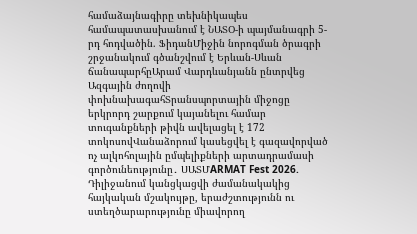համաձայնագիրը տեխնիկապես համապատասխանում է ՆԱՏՕ-ի պայմանագրի 5-րդ հոդվածին. ՖիդանՄիջին նորոգման ծրագրի շրջանակում գծանշվում է Երևան-Սևան ճանապարհըԱրամ Վարդևանյանն ընտրվեց Ազգային ժողովի փոխնախագահՏրանսպորտային միջոցը երկրորդ շարքում կայանելու համար տուգանքների թիվն ավելացել է 172 տոկոսովՎանաձորում կասեցվել է գազավորված ոչ ալկոհոլային ըմպելիքների արտադրամասի գործունեությունը․ ՍԱՏՄARMAT Fest 2026. Դիլիջանում կանցկացվի ժամանակակից հայկական մշակույթը, երաժշտությունն ու ստեղծարարությունը միավորող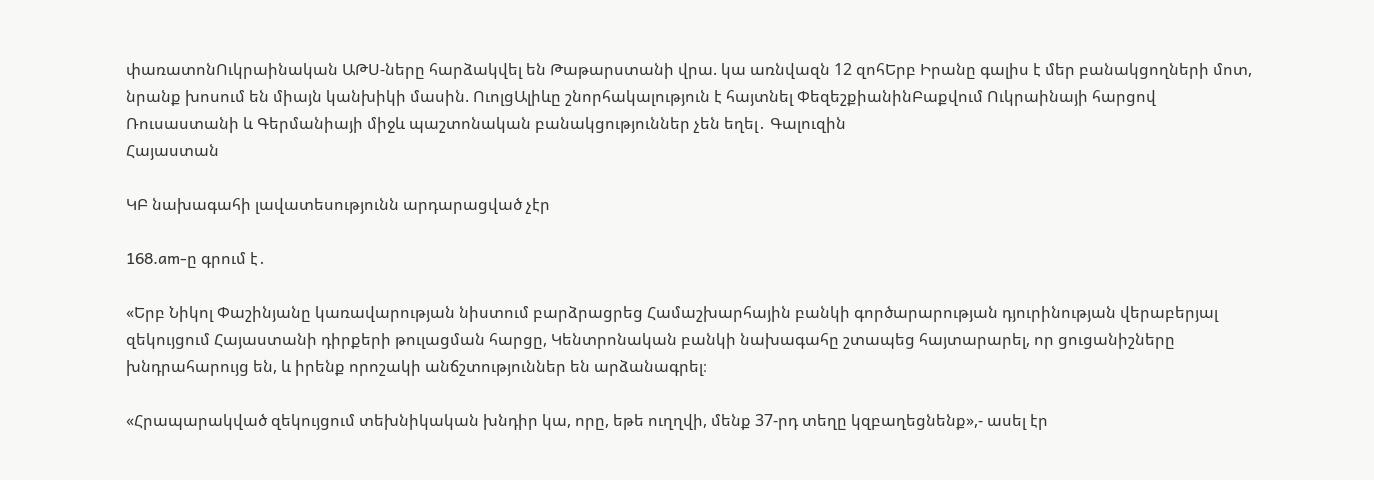փառատոնՈւկրաինական ԱԹՍ-ները հարձակվել են Թաթարստանի վրա. կա առնվազն 12 զոհԵրբ Իրանը գալիս է մեր բանակցողների մոտ, նրանք խոսում են միայն կանխիկի մասին. ՈւոլցԱլիևը շնորհակալություն է հայտնել ՓեզեշքիանինԲաքվում Ուկրաինայի հարցով Ռուսաստանի և Գերմանիայի միջև պաշտոնական բանակցություններ չեն եղել․ Գալուզին
Հայաստան

ԿԲ նախագահի լավատեսությունն արդարացված չէր

168.am-ը գրում է․

«Երբ Նիկոլ Փաշինյանը կառավարության նիստում բարձրացրեց Համաշխարհային բանկի գործարարության դյուրինության վերաբերյալ զեկույցում Հայաստանի դիրքերի թուլացման հարցը, Կենտրոնական բանկի նախագահը շտապեց հայտարարել, որ ցուցանիշները խնդրահարույց են, և իրենք որոշակի անճշտություններ են արձանագրել։

«Հրապարակված զեկույցում տեխնիկական խնդիր կա, որը, եթե ուղղվի, մենք 37-րդ տեղը կզբաղեցնենք»,- ասել էր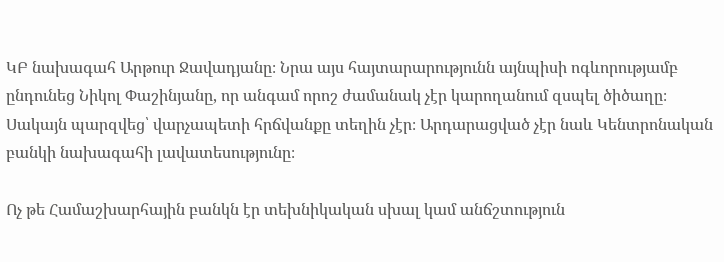ԿԲ նախագահ Արթուր Ջավադյանը։ Նրա այս հայտարարությունն այնպիսի ոգևորությամբ ընդունեց Նիկոլ Փաշինյանը, որ անգամ որոշ ժամանակ չէր կարողանում զսպել ծիծաղը։ Սակայն պարզվեց՝ վարչապետի հրճվանքը տեղին չէր։ Արդարացված չէր նաև Կենտրոնական բանկի նախագահի լավատեսությունը։

Ոչ թե Համաշխարհային բանկն էր տեխնիկական սխալ կամ անճշտություն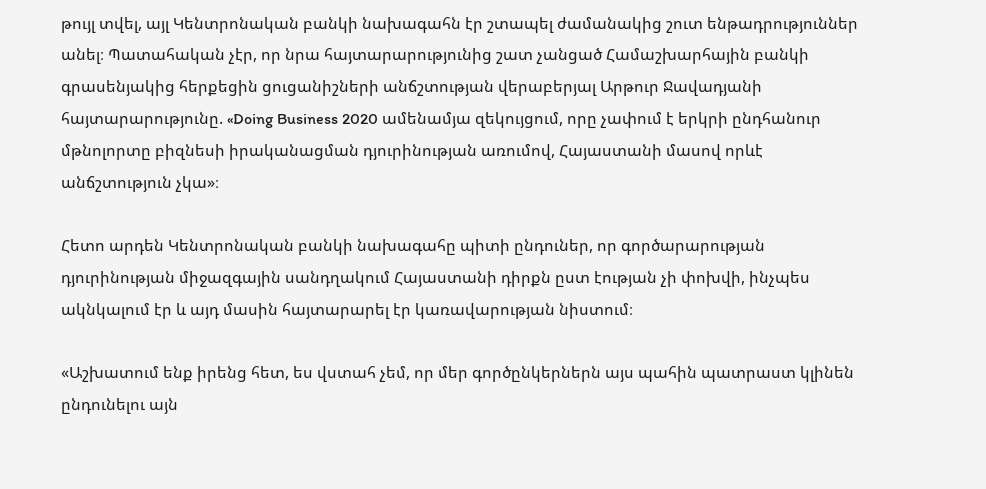թույլ տվել, այլ Կենտրոնական բանկի նախագահն էր շտապել ժամանակից շուտ ենթադրություններ անել։ Պատահական չէր, որ նրա հայտարարությունից շատ չանցած Համաշխարհային բանկի գրասենյակից հերքեցին ցուցանիշների անճշտության վերաբերյալ Արթուր Ջավադյանի հայտարարությունը. «Doing Business 2020 ամենամյա զեկույցում, որը չափում է երկրի ընդհանուր մթնոլորտը բիզնեսի իրականացման դյուրինության առումով, Հայաստանի մասով որևէ անճշտություն չկա»։

Հետո արդեն Կենտրոնական բանկի նախագահը պիտի ընդուներ, որ գործարարության դյուրինության միջազգային սանդղակում Հայաստանի դիրքն ըստ էության չի փոխվի, ինչպես ակնկալում էր և այդ մասին հայտարարել էր կառավարության նիստում։

«Աշխատում ենք իրենց հետ, ես վստահ չեմ, որ մեր գործընկերներն այս պահին պատրաստ կլինեն ընդունելու այն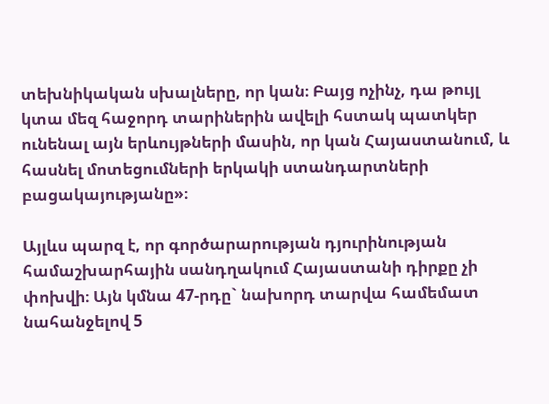տեխնիկական սխալները, որ կան։ Բայց ոչինչ, դա թույլ կտա մեզ հաջորդ տարիներին ավելի հստակ պատկեր ունենալ այն երևույթների մասին, որ կան Հայաստանում, և հասնել մոտեցումների երկակի ստանդարտների բացակայությանը»։

Այլևս պարզ է, որ գործարարության դյուրինության համաշխարհային սանդղակում Հայաստանի դիրքը չի փոխվի։ Այն կմնա 47-րդը` նախորդ տարվա համեմատ նահանջելով 5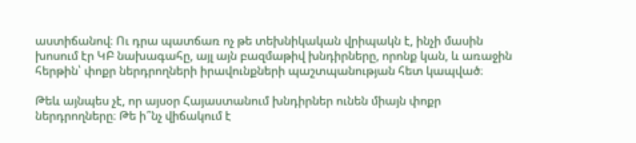աստիճանով։ Ու դրա պատճառ ոչ թե տեխնիկական վրիպակն է, ինչի մասին խոսում էր ԿԲ նախագահը, այլ այն բազմաթիվ խնդիրները, որոնք կան, և առաջին հերթին՝ փոքր ներդրողների իրավունքների պաշտպանության հետ կապված։

Թեև այնպես չէ, որ այսօր Հայաստանում խնդիրներ ունեն միայն փոքր ներդրողները։ Թե ի՞նչ վիճակում է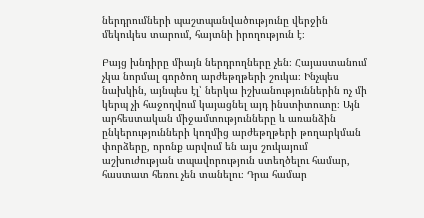ներդրումների պաշտպանվածությունը վերջին մեկուկես տարում, հայտնի իրողություն է։

Բայց խնդիրը միայն ներդրողները չեն։ Հայաստանում չկա նորմալ գործող արժեթղթերի շուկա։ Ինչպես նախկին, այնպես էլ՝ ներկա իշխանություններին ոչ մի կերպ չի հաջողվում կայացնել այդ ինստիտուտը։ Այն արհեստական միջամտությունները և առանձին ընկերությունների կողմից արժեթղթերի թողարկման փորձերը, որոնք արվում են այս շուկայում աշխուժության տպավորություն ստեղծելու համար, հաստատ հեռու չեն տանելու։ Դրա համար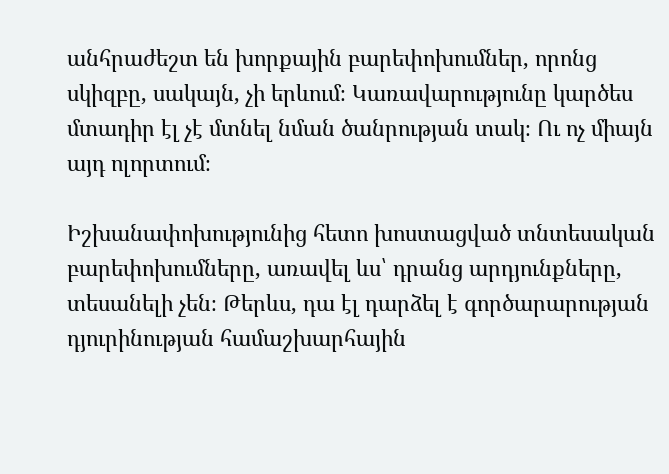անհրաժեշտ են խորքային բարեփոխումներ, որոնց սկիզբը, սակայն, չի երևում։ Կառավարությունը կարծես մտադիր էլ չէ մտնել նման ծանրության տակ։ Ու ոչ միայն այդ ոլորտում։

Իշխանափոխությունից հետո խոստացված տնտեսական բարեփոխումները, առավել ևս՝ դրանց արդյունքները, տեսանելի չեն։ Թերևս, դա էլ դարձել է գործարարության դյուրինության համաշխարհային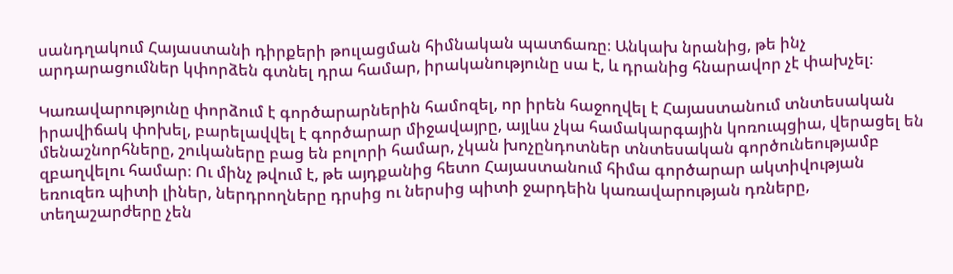սանդղակում Հայաստանի դիրքերի թուլացման հիմնական պատճառը։ Անկախ նրանից, թե ինչ արդարացումներ կփորձեն գտնել դրա համար, իրականությունը սա է, և դրանից հնարավոր չէ փախչել։

Կառավարությունը փորձում է գործարարներին համոզել, որ իրեն հաջողվել է Հայաստանում տնտեսական իրավիճակ փոխել, բարելավվել է գործարար միջավայրը, այլևս չկա համակարգային կոռուպցիա, վերացել են մենաշնորհները, շուկաները բաց են բոլորի համար, չկան խոչընդոտներ տնտեսական գործունեությամբ զբաղվելու համար։ Ու մինչ թվում է, թե այդքանից հետո Հայաստանում հիմա գործարար ակտիվության եռուզեռ պիտի լիներ, ներդրողները դրսից ու ներսից պիտի ջարդեին կառավարության դռները, տեղաշարժերը չեն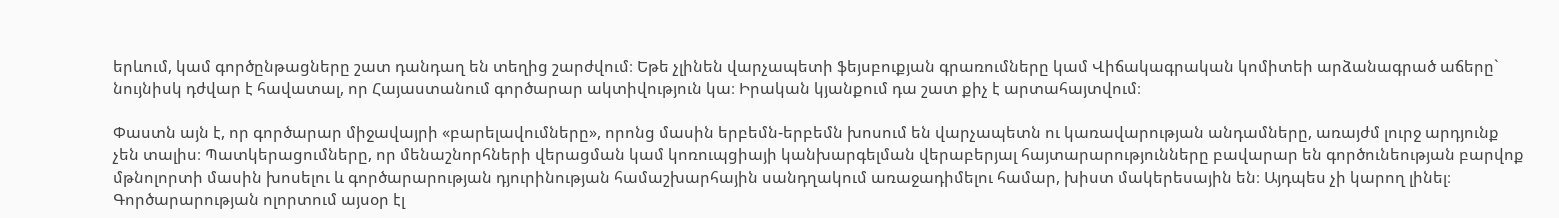երևում, կամ գործընթացները շատ դանդաղ են տեղից շարժվում։ Եթե չլինեն վարչապետի ֆեյսբուքյան գրառումները կամ Վիճակագրական կոմիտեի արձանագրած աճերը` նույնիսկ դժվար է հավատալ, որ Հայաստանում գործարար ակտիվություն կա։ Իրական կյանքում դա շատ քիչ է արտահայտվում։

Փաստն այն է, որ գործարար միջավայրի «բարելավումները», որոնց մասին երբեմն-երբեմն խոսում են վարչապետն ու կառավարության անդամները, առայժմ լուրջ արդյունք չեն տալիս։ Պատկերացումները, որ մենաշնորհների վերացման կամ կոռուպցիայի կանխարգելման վերաբերյալ հայտարարությունները բավարար են գործունեության բարվոք մթնոլորտի մասին խոսելու և գործարարության դյուրինության համաշխարհային սանդղակում առաջադիմելու համար, խիստ մակերեսային են։ Այդպես չի կարող լինել։ Գործարարության ոլորտում այսօր էլ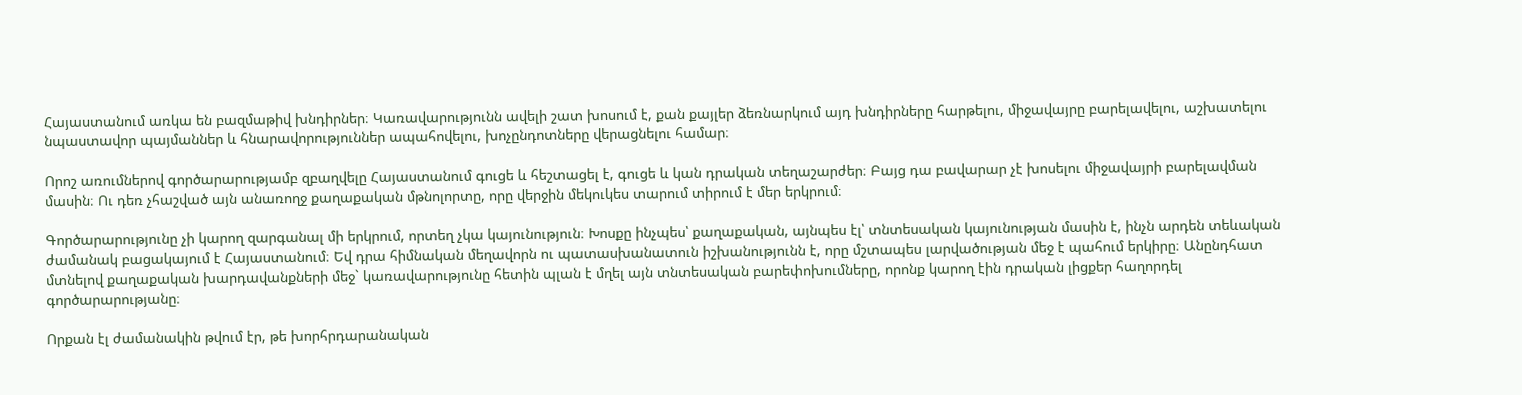Հայաստանում առկա են բազմաթիվ խնդիրներ։ Կառավարությունն ավելի շատ խոսում է, քան քայլեր ձեռնարկում այդ խնդիրները հարթելու, միջավայրը բարելավելու, աշխատելու նպաստավոր պայմաններ և հնարավորություններ ապահովելու, խոչընդոտները վերացնելու համար։

Որոշ առումներով գործարարությամբ զբաղվելը Հայաստանում գուցե և հեշտացել է, գուցե և կան դրական տեղաշարժեր։ Բայց դա բավարար չէ խոսելու միջավայրի բարելավման մասին։ Ու դեռ չհաշված այն անառողջ քաղաքական մթնոլորտը, որը վերջին մեկուկես տարում տիրում է մեր երկրում։

Գործարարությունը չի կարող զարգանալ մի երկրում, որտեղ չկա կայունություն։ Խոսքը ինչպես՝ քաղաքական, այնպես էլ՝ տնտեսական կայունության մասին է, ինչն արդեն տեևական ժամանակ բացակայում է Հայաստանում։ Եվ դրա հիմնական մեղավորն ու պատասխանատուն իշխանությունն է, որը մշտապես լարվածության մեջ է պահում երկիրը։ Անընդհատ մտնելով քաղաքական խարդավանքների մեջ` կառավարությունը հետին պլան է մղել այն տնտեսական բարեփոխումները, որոնք կարող էին դրական լիցքեր հաղորդել գործարարությանը։

Որքան էլ ժամանակին թվում էր, թե խորհրդարանական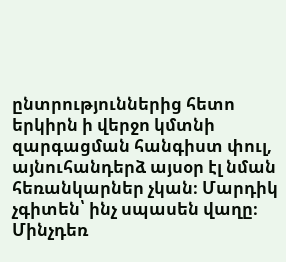ընտրություններից հետո երկիրն ի վերջո կմտնի զարգացման հանգիստ փուլ, այնուհանդերձ այսօր էլ նման հեռանկարներ չկան։ Մարդիկ չգիտեն՝ ինչ սպասեն վաղը։ Մինչդեռ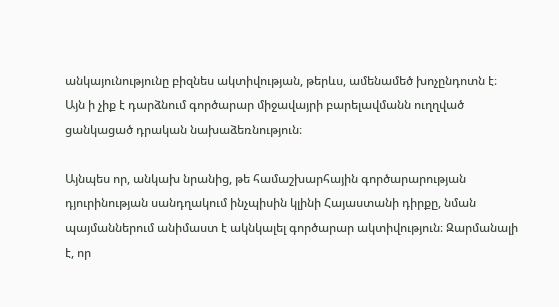անկայունությունը բիզնես ակտիվության, թերևս, ամենամեծ խոչընդոտն է։ Այն ի չիք է դարձնում գործարար միջավայրի բարելավմանն ուղղված ցանկացած դրական նախաձեռնություն։

Այնպես որ, անկախ նրանից, թե համաշխարհային գործարարության դյուրինության սանդղակում ինչպիսին կլինի Հայաստանի դիրքը, նման պայմաններում անիմաստ է ակնկալել գործարար ակտիվություն։ Զարմանալի է, որ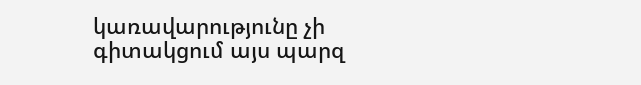կառավարությունը չի գիտակցում այս պարզ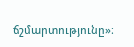ճշմարտությունը»։